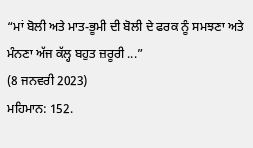“ਮਾਂ ਬੋਲੀ ਅਤੇ ਮਾਤ-ਭੂਮੀ ਦੀ ਬੋਲੀ ਦੇ ਫਰਕ ਨੂੰ ਸਮਝਣਾ ਅਤੇ ਮੰਨਣਾ ਅੱਜ ਕੱਲ੍ਹ ਬਹੁਤ ਜ਼ਰੂਰੀ ...”
(8 ਜਨਵਰੀ 2023)
ਮਹਿਮਾਨ: 152.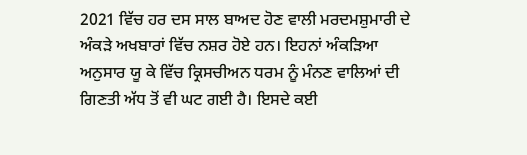2021 ਵਿੱਚ ਹਰ ਦਸ ਸਾਲ ਬਾਅਦ ਹੋਣ ਵਾਲੀ ਮਰਦਮਸ਼ੁਮਾਰੀ ਦੇ ਅੰਕੜੇ ਅਖਬਾਰਾਂ ਵਿੱਚ ਨਸ਼ਰ ਹੋਏ ਹਨ। ਇਹਨਾਂ ਅੰਕੜਿਆ ਅਨੁਸਾਰ ਯੂ ਕੇ ਵਿੱਚ ਕ੍ਰਿਸਚੀਅਨ ਧਰਮ ਨੂੰ ਮੰਨਣ ਵਾਲਿਆਂ ਦੀ ਗਿਣਤੀ ਅੱਧ ਤੋਂ ਵੀ ਘਟ ਗਈ ਹੈ। ਇਸਦੇ ਕਈ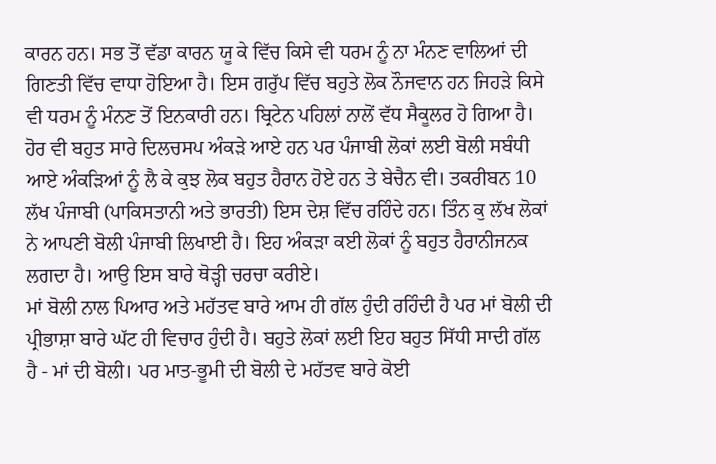ਕਾਰਨ ਹਨ। ਸਭ ਤੋਂ ਵੱਡਾ ਕਾਰਨ ਯੂ ਕੇ ਵਿੱਚ ਕਿਸੇ ਵੀ ਧਰਮ ਨੂੰ ਨਾ ਮੰਨਣ ਵਾਲਿਆਂ ਦੀ ਗਿਣਤੀ ਵਿੱਚ ਵਾਧਾ ਹੋਇਆ ਹੈ। ਇਸ ਗਰੁੱਪ ਵਿੱਚ ਬਹੁਤੇ ਲੋਕ ਨੌਜਵਾਨ ਹਨ ਜਿਹੜੇ ਕਿਸੇ ਵੀ ਧਰਮ ਨੂੰ ਮੰਨਣ ਤੋਂ ਇਨਕਾਰੀ ਹਨ। ਬ੍ਰਿਟੇਨ ਪਹਿਲਾਂ ਨਾਲੋਂ ਵੱਧ ਸੈਕੂਲਰ ਹੋ ਗਿਆ ਹੈ।
ਹੋਰ ਵੀ ਬਹੁਤ ਸਾਰੇ ਦਿਲਚਸਪ ਅੰਕੜੇ ਆਏ ਹਨ ਪਰ ਪੰਜਾਬੀ ਲੋਕਾਂ ਲਈ ਬੋਲੀ ਸਬੰਧੀ ਆਏ ਅੰਕੜਿਆਂ ਨੂੰ ਲੈ ਕੇ ਕੁਝ ਲੋਕ ਬਹੁਤ ਹੈਰਾਨ ਹੋਏ ਹਨ ਤੇ ਬੇਚੈਨ ਵੀ। ਤਕਰੀਬਨ 10 ਲੱਖ ਪੰਜਾਬੀ (ਪਾਕਿਸਤਾਨੀ ਅਤੇ ਭਾਰਤੀ) ਇਸ ਦੇਸ਼ ਵਿੱਚ ਰਹਿੰਦੇ ਹਨ। ਤਿੰਨ ਕੁ ਲੱਖ ਲੋਕਾਂ ਨੇ ਆਪਣੀ ਬੋਲੀ ਪੰਜਾਬੀ ਲਿਖਾਈ ਹੈ। ਇਹ ਅੰਕੜਾ ਕਈ ਲੋਕਾਂ ਨੂੰ ਬਹੁਤ ਹੈਰਾਨੀਜਨਕ ਲਗਦਾ ਹੈ। ਆਉ ਇਸ ਬਾਰੇ ਥੋੜ੍ਹੀ ਚਰਚਾ ਕਰੀਏ।
ਮਾਂ ਬੋਲੀ ਨਾਲ ਪਿਆਰ ਅਤੇ ਮਹੱਤਵ ਬਾਰੇ ਆਮ ਹੀ ਗੱਲ ਹੁੰਦੀ ਰਹਿੰਦੀ ਹੈ ਪਰ ਮਾਂ ਬੋਲੀ ਦੀ ਪ੍ਰੀਭਾਸ਼ਾ ਬਾਰੇ ਘੱਟ ਹੀ ਵਿਚਾਰ ਹੁੰਦੀ ਹੈ। ਬਹੁਤੇ ਲੋਕਾਂ ਲਈ ਇਹ ਬਹੁਤ ਸਿੱਧੀ ਸਾਦੀ ਗੱਲ ਹੈ - ਮਾਂ ਦੀ ਬੋਲੀ। ਪਰ ਮਾਤ-ਭੂਮੀ ਦੀ ਬੋਲੀ ਦੇ ਮਹੱਤਵ ਬਾਰੇ ਕੋਈ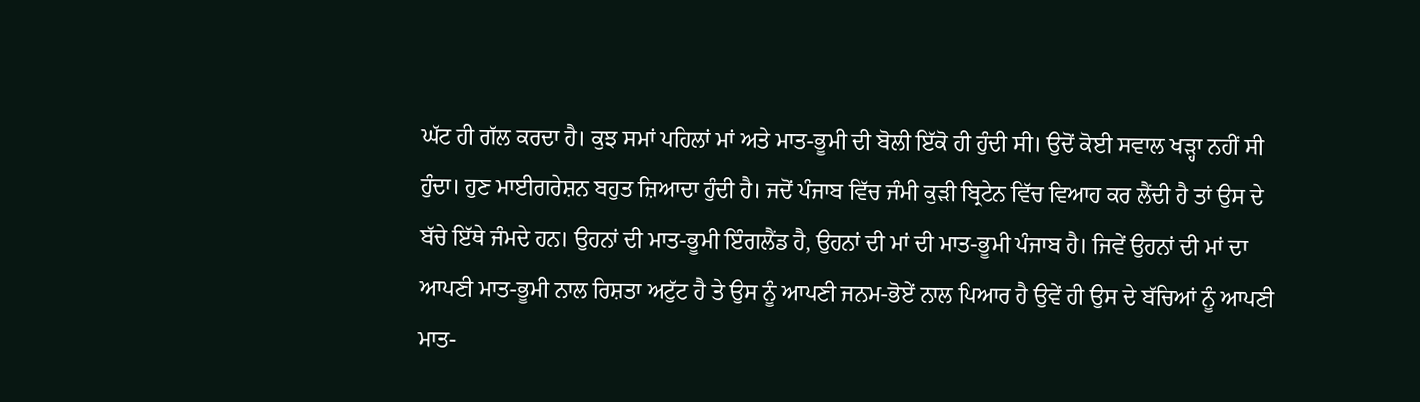ਘੱਟ ਹੀ ਗੱਲ ਕਰਦਾ ਹੈ। ਕੁਝ ਸਮਾਂ ਪਹਿਲਾਂ ਮਾਂ ਅਤੇ ਮਾਤ-ਭੂਮੀ ਦੀ ਬੋਲੀ ਇੱਕੋ ਹੀ ਹੁੰਦੀ ਸੀ। ਉਦੋਂ ਕੋਈ ਸਵਾਲ ਖੜ੍ਹਾ ਨਹੀਂ ਸੀ ਹੁੰਦਾ। ਹੁਣ ਮਾਈਗਰੇਸ਼ਨ ਬਹੁਤ ਜ਼ਿਆਦਾ ਹੁੰਦੀ ਹੈ। ਜਦੋਂ ਪੰਜਾਬ ਵਿੱਚ ਜੰਮੀ ਕੁੜੀ ਬ੍ਰਿਟੇਨ ਵਿੱਚ ਵਿਆਹ ਕਰ ਲੈਂਦੀ ਹੈ ਤਾਂ ਉਸ ਦੇ ਬੱਚੇ ਇੱਥੇ ਜੰਮਦੇ ਹਨ। ਉਹਨਾਂ ਦੀ ਮਾਤ-ਭੂਮੀ ਇੰਗਲੈਂਡ ਹੈ, ਉਹਨਾਂ ਦੀ ਮਾਂ ਦੀ ਮਾਤ-ਭੂਮੀ ਪੰਜਾਬ ਹੈ। ਜਿਵੇਂ ਉਹਨਾਂ ਦੀ ਮਾਂ ਦਾ ਆਪਣੀ ਮਾਤ-ਭੂਮੀ ਨਾਲ ਰਿਸ਼ਤਾ ਅਟੁੱਟ ਹੈ ਤੇ ਉਸ ਨੂੰ ਆਪਣੀ ਜਨਮ-ਭੋਏਂ ਨਾਲ ਪਿਆਰ ਹੈ ਉਵੇਂ ਹੀ ਉਸ ਦੇ ਬੱਚਿਆਂ ਨੂੰ ਆਪਣੀ ਮਾਤ-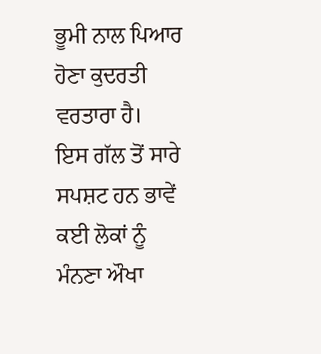ਭੂਮੀ ਨਾਲ ਪਿਆਰ ਹੋਣਾ ਕੁਦਰਤੀ ਵਰਤਾਰਾ ਹੈ।
ਇਸ ਗੱਲ ਤੋਂ ਸਾਰੇ ਸਪਸ਼ਟ ਹਨ ਭਾਵੇਂ ਕਈ ਲੋਕਾਂ ਨੂੰ ਮੰਨਣਾ ਔਖਾ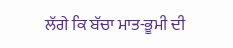ਲੱਗੇ ਕਿ ਬੱਚਾ ਮਾਤ-ਭੂਮੀ ਦੀ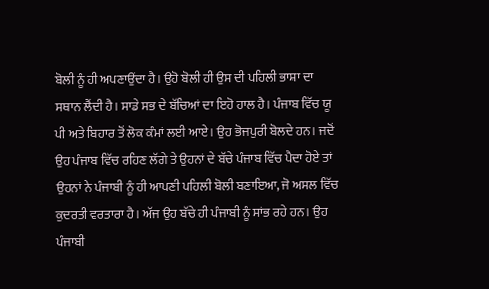ਬੋਲੀ ਨੂੰ ਹੀ ਅਪਣਾਉਂਦਾ ਹੈ। ਉਹੋ ਬੋਲੀ ਹੀ ਉਸ ਦੀ ਪਹਿਲੀ ਭਾਸ਼ਾ ਦਾ ਸਥਾਨ ਲੈਂਦੀ ਹੈ। ਸਾਡੇ ਸਭ ਦੇ ਬੱਚਿਆਂ ਦਾ ਇਹੋ ਹਾਲ ਹੈ। ਪੰਜਾਬ ਵਿੱਚ ਯੂ ਪੀ ਅਤੇ ਬਿਹਾਰ ਤੋਂ ਲੋਕ ਕੰਮਾਂ ਲਈ ਆਏ। ਉਹ ਭੋਜਪੁਰੀ ਬੋਲਦੇ ਹਨ। ਜਦੋਂ ਉਹ ਪੰਜਾਬ ਵਿੱਚ ਰਹਿਣ ਲੱਗੇ ਤੇ ਉਹਨਾਂ ਦੇ ਬੱਚੇ ਪੰਜਾਬ ਵਿੱਚ ਪੈਦਾ ਹੋਏ ਤਾਂ ਉਹਨਾਂ ਨੇ ਪੰਜਾਬੀ ਨੂੰ ਹੀ ਆਪਣੀ ਪਹਿਲੀ ਬੋਲੀ ਬਣਾਇਆ, ਜੋ ਅਸਲ ਵਿੱਚ ਕੁਦਰਤੀ ਵਰਤਾਰਾ ਹੈ। ਅੱਜ ਉਹ ਬੱਚੇ ਹੀ ਪੰਜਾਬੀ ਨੂੰ ਸਾਂਭ ਰਹੇ ਹਨ। ਉਹ ਪੰਜਾਬੀ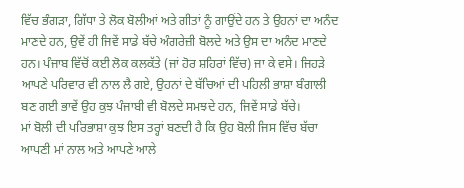ਵਿੱਚ ਭੰਗੜਾ, ਗਿੱਧਾ ਤੇ ਲੋਕ ਬੋਲੀਆਂ ਅਤੇ ਗੀਤਾਂ ਨੂੰ ਗਾਉਂਦੇ ਹਨ ਤੇ ਉਹਨਾਂ ਦਾ ਅਨੰਦ ਮਾਣਦੇ ਹਨ, ਉਵੇਂ ਹੀ ਜਿਵੇਂ ਸਾਡੇ ਬੱਚੇ ਅੰਗਰੇਜ਼ੀ ਬੋਲਦੇ ਅਤੇ ਉਸ ਦਾ ਅਨੰਦ ਮਾਣਦੇ ਹਨ। ਪੰਜਾਬ ਵਿੱਚੋਂ ਕਈ ਲੋਕ ਕਲਕੱਤੇ (ਜਾਂ ਹੋਰ ਸ਼ਹਿਰਾਂ ਵਿੱਚ) ਜਾ ਕੇ ਵਸੇ। ਜਿਹੜੇ ਆਪਣੇ ਪਰਿਵਾਰ ਵੀ ਨਾਲ ਲੈ ਗਏ, ਉਹਨਾਂ ਦੇ ਬੱਚਿਆਂ ਦੀ ਪਹਿਲੀ ਭਾਸ਼ਾ ਬੰਗਾਲੀ ਬਣ ਗਈ ਭਾਵੇਂ ਉਹ ਕੁਝ ਪੰਜਾਬੀ ਵੀ ਬੋਲਦੇ ਸਮਝਦੇ ਹਨ, ਜਿਵੇਂ ਸਾਡੇ ਬੱਚੇ।
ਮਾਂ ਬੋਲੀ ਦੀ ਪਰਿਭਾਸ਼ਾ ਕੁਝ ਇਸ ਤਰ੍ਹਾਂ ਬਣਦੀ ਹੈ ਕਿ ਉਹ ਬੋਲੀ ਜਿਸ ਵਿੱਚ ਬੱਚਾ ਆਪਣੀ ਮਾਂ ਨਾਲ ਅਤੇ ਆਪਣੇ ਆਲੇ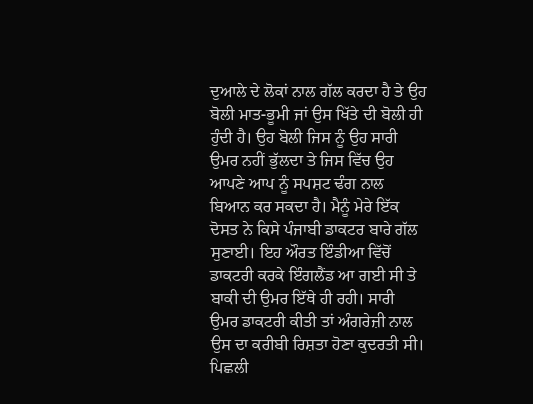ਦੁਆਲੇ ਦੇ ਲੋਕਾਂ ਨਾਲ ਗੱਲ ਕਰਦਾ ਹੈ ਤੇ ਉਹ ਬੋਲੀ ਮਾਤ-ਭੂਮੀ ਜਾਂ ਉਸ ਖਿੱਤੇ ਦੀ ਬੋਲੀ ਹੀ ਹੁੰਦੀ ਹੈ। ਉਹ ਬੋਲੀ ਜਿਸ ਨੂੰ ਉਹ ਸਾਰੀ ਉਮਰ ਨਹੀਂ ਭੁੱਲਦਾ ਤੇ ਜਿਸ ਵਿੱਚ ਉਹ ਆਪਣੇ ਆਪ ਨੂੰ ਸਪਸ਼ਟ ਢੰਗ ਨਾਲ ਬਿਆਨ ਕਰ ਸਕਦਾ ਹੈ। ਮੈਨੂੰ ਮੇਰੇ ਇੱਕ ਦੋਸਤ ਨੇ ਕਿਸੇ ਪੰਜਾਬੀ ਡਾਕਟਰ ਬਾਰੇ ਗੱਲ ਸੁਣਾਈ। ਇਹ ਔਰਤ ਇੰਡੀਆ ਵਿੱਚੋਂ ਡਾਕਟਰੀ ਕਰਕੇ ਇੰਗਲੈਂਡ ਆ ਗਈ ਸੀ ਤੇ ਬਾਕੀ ਦੀ ਉਮਰ ਇੱਥੇ ਹੀ ਰਹੀ। ਸਾਰੀ ਉਮਰ ਡਾਕਟਰੀ ਕੀਤੀ ਤਾਂ ਅੰਗਰੇਜ਼ੀ ਨਾਲ ਉਸ ਦਾ ਕਰੀਬੀ ਰਿਸ਼ਤਾ ਹੋਣਾ ਕੁਦਰਤੀ ਸੀ। ਪਿਛਲੀ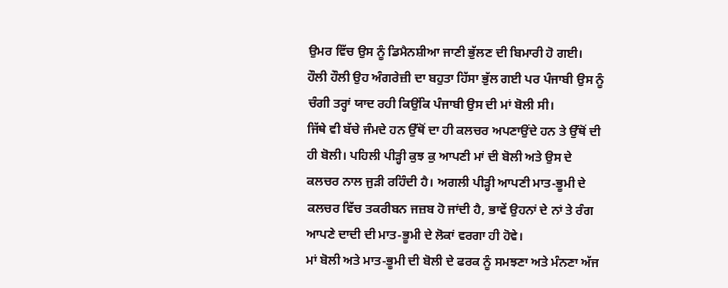ਉਮਰ ਵਿੱਚ ਉਸ ਨੂੰ ਡਿਮੈਨਸ਼ੀਆ ਜਾਣੀ ਭੁੱਲਣ ਦੀ ਬਿਮਾਰੀ ਹੋ ਗਈ। ਹੌਲੀ ਹੌਲੀ ਉਹ ਅੰਗਰੇਜ਼ੀ ਦਾ ਬਹੁਤਾ ਹਿੱਸਾ ਭੁੱਲ ਗਈ ਪਰ ਪੰਜਾਬੀ ਉਸ ਨੂੰ ਚੰਗੀ ਤਰ੍ਹਾਂ ਯਾਦ ਰਹੀ ਕਿਉਂਕਿ ਪੰਜਾਬੀ ਉਸ ਦੀ ਮਾਂ ਬੋਲੀ ਸੀ।
ਜਿੱਥੇ ਵੀ ਬੱਚੇ ਜੰਮਦੇ ਹਨ ਉੱਥੋਂ ਦਾ ਹੀ ਕਲਚਰ ਅਪਣਾਉਂਦੇ ਹਨ ਤੇ ਉੱਥੋਂ ਦੀ ਹੀ ਬੋਲੀ। ਪਹਿਲੀ ਪੀੜ੍ਹੀ ਕੁਝ ਕੁ ਆਪਣੀ ਮਾਂ ਦੀ ਬੋਲੀ ਅਤੇ ਉਸ ਦੇ ਕਲਚਰ ਨਾਲ ਜੁੜੀ ਰਹਿੰਦੀ ਹੈ। ਅਗਲੀ ਪੀੜ੍ਹੀ ਆਪਣੀ ਮਾਤ-ਭੂਮੀ ਦੇ ਕਲਚਰ ਵਿੱਚ ਤਕਰੀਬਨ ਜਜ਼ਬ ਹੋ ਜਾਂਦੀ ਹੈ, ਭਾਵੇਂ ਉਹਨਾਂ ਦੇ ਨਾਂ ਤੇ ਰੰਗ ਆਪਣੇ ਦਾਦੀ ਦੀ ਮਾਤ-ਭੂਮੀ ਦੇ ਲੋਕਾਂ ਵਰਗਾ ਹੀ ਹੋਵੇ।
ਮਾਂ ਬੋਲੀ ਅਤੇ ਮਾਤ-ਭੂਮੀ ਦੀ ਬੋਲੀ ਦੇ ਫਰਕ ਨੂੰ ਸਮਝਣਾ ਅਤੇ ਮੰਨਣਾ ਅੱਜ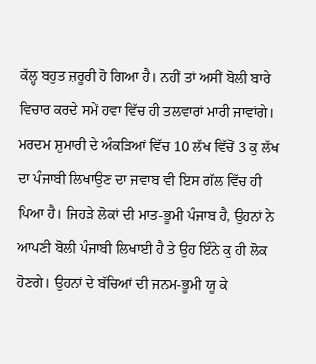ਕੱਲ੍ਹ ਬਹੁਤ ਜ਼ਰੂਰੀ ਹੋ ਗਿਆ ਹੈ। ਨਹੀਂ ਤਾਂ ਅਸੀਂ ਬੋਲੀ ਬਾਰੇ ਵਿਚਾਰ ਕਰਦੇ ਸਮੇਂ ਹਵਾ ਵਿੱਚ ਹੀ ਤਲਵਾਰਾਂ ਮਾਰੀ ਜਾਵਾਂਗੇ।
ਮਰਦਮ ਸ਼ੁਮਾਰੀ ਦੇ ਅੰਕੜਿਆਂ ਵਿੱਚ 10 ਲੱਖ ਵਿੱਚੋਂ 3 ਕੁ ਲੱਖ ਦਾ ਪੰਜਾਬੀ ਲਿਖਾਉਣ ਦਾ ਜਵਾਬ ਵੀ ਇਸ ਗੱਲ ਵਿੱਚ ਹੀ ਪਿਆ ਹੈ। ਜਿਹੜੇ ਲੋਕਾਂ ਦੀ ਮਾਤ-ਭੂਮੀ ਪੰਜਾਬ ਹੈ, ਉਹਨਾਂ ਨੇ ਆਪਣੀ ਬੋਲੀ ਪੰਜਾਬੀ ਲਿਖਾਈ ਹੈ ਤੇ ਉਹ ਇੰਨੇ ਕੁ ਹੀ ਲੋਕ ਹੋਣਗੇ। ਉਹਨਾਂ ਦੇ ਬੱਚਿਆਂ ਦੀ ਜਨਮ-ਭੂਮੀ ਯੂ ਕੇ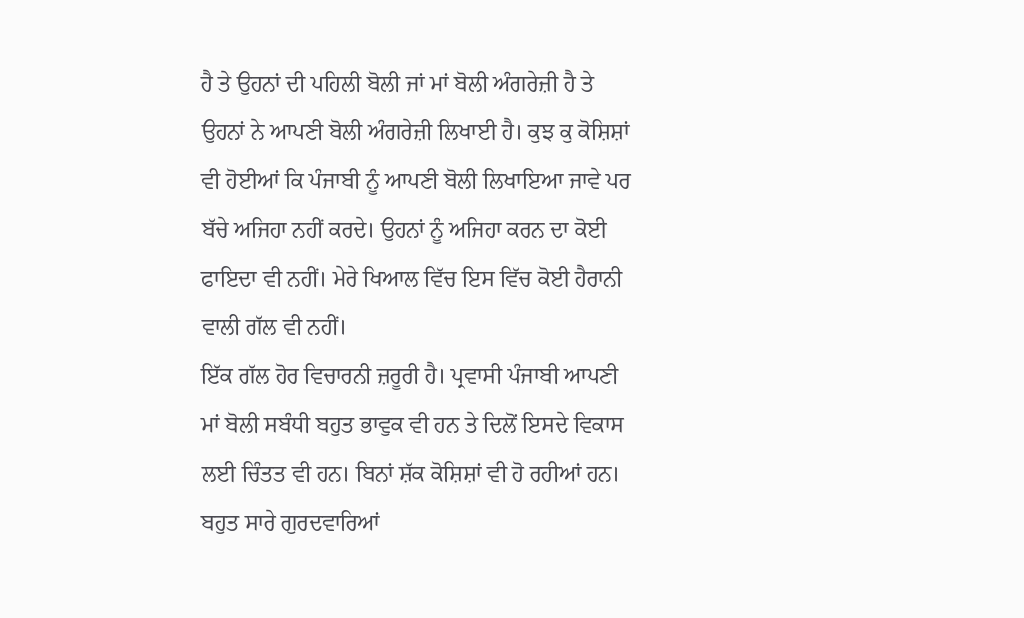ਹੈ ਤੇ ਉਹਨਾਂ ਦੀ ਪਹਿਲੀ ਬੋਲੀ ਜਾਂ ਮਾਂ ਬੋਲੀ ਅੰਗਰੇਜ਼ੀ ਹੈ ਤੇ ਉਹਨਾਂ ਨੇ ਆਪਣੀ ਬੋਲੀ ਅੰਗਰੇਜ਼ੀ ਲਿਖਾਈ ਹੈ। ਕੁਝ ਕੁ ਕੋਸ਼ਿਸ਼ਾਂ ਵੀ ਹੋਈਆਂ ਕਿ ਪੰਜਾਬੀ ਨੂੰ ਆਪਣੀ ਬੋਲੀ ਲਿਖਾਇਆ ਜਾਵੇ ਪਰ ਬੱਚੇ ਅਜਿਹਾ ਨਹੀਂ ਕਰਦੇ। ਉਹਨਾਂ ਨੂੰ ਅਜਿਹਾ ਕਰਨ ਦਾ ਕੋਈ ਫਾਇਦਾ ਵੀ ਨਹੀਂ। ਮੇਰੇ ਖਿਆਲ ਵਿੱਚ ਇਸ ਵਿੱਚ ਕੋਈ ਹੈਰਾਨੀ ਵਾਲੀ ਗੱਲ ਵੀ ਨਹੀਂ।
ਇੱਕ ਗੱਲ ਹੋਰ ਵਿਚਾਰਨੀ ਜ਼ਰੂਰੀ ਹੈ। ਪ੍ਰਵਾਸੀ ਪੰਜਾਬੀ ਆਪਣੀ ਮਾਂ ਬੋਲੀ ਸਬੰਧੀ ਬਹੁਤ ਭਾਵੁਕ ਵੀ ਹਨ ਤੇ ਦਿਲੋਂ ਇਸਦੇ ਵਿਕਾਸ ਲਈ ਚਿੰਤਤ ਵੀ ਹਨ। ਬਿਨਾਂ ਸ਼ੱਕ ਕੋਸ਼ਿਸ਼ਾਂ ਵੀ ਹੋ ਰਹੀਆਂ ਹਨ। ਬਹੁਤ ਸਾਰੇ ਗੁਰਦਵਾਰਿਆਂ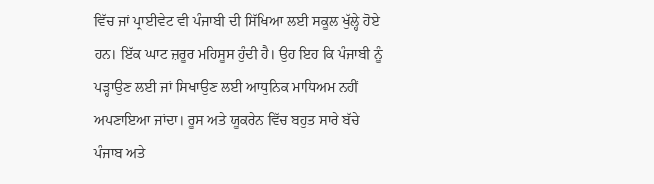ਵਿੱਚ ਜਾਂ ਪ੍ਰਾਈਵੇਟ ਵੀ ਪੰਜਾਬੀ ਦੀ ਸਿੱਖਿਆ ਲਈ ਸਕੂਲ ਖੁੱਲ੍ਹੇ ਹੋਏ ਹਨ। ਇੱਕ ਘਾਟ ਜ਼ਰੂਰ ਮਹਿਸੂਸ ਹੁੰਦੀ ਹੈ। ਉਹ ਇਹ ਕਿ ਪੰਜਾਬੀ ਨੂੰ ਪੜ੍ਹਾਉਣ ਲਈ ਜਾਂ ਸਿਖਾਉਣ ਲਈ ਆਧੁਨਿਕ ਮਾਧਿਅਮ ਨਹੀਂ ਅਪਣਾਇਆ ਜਾਂਦਾ। ਰੂਸ ਅਤੇ ਯੂਕਰੇਨ ਵਿੱਚ ਬਹੁਤ ਸਾਰੇ ਬੱਚੇ ਪੰਜਾਬ ਅਤੇ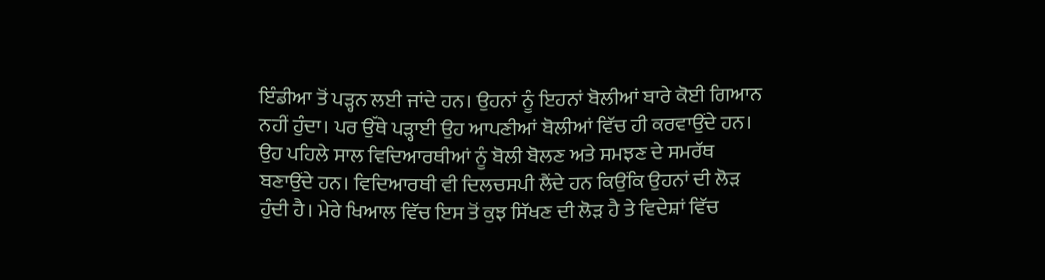ਇੰਡੀਆ ਤੋਂ ਪੜ੍ਹਨ ਲਈ ਜਾਂਦੇ ਹਨ। ਉਹਨਾਂ ਨੂੰ ਇਹਨਾਂ ਬੋਲੀਆਂ ਬਾਰੇ ਕੋਈ ਗਿਆਨ ਨਹੀਂ ਹੁੰਦਾ। ਪਰ ਉੱਥੇ ਪੜ੍ਹਾਈ ਉਹ ਆਪਣੀਆਂ ਬੋਲੀਆਂ ਵਿੱਚ ਹੀ ਕਰਵਾਉਂਦੇ ਹਨ। ਉਹ ਪਹਿਲੇ ਸਾਲ ਵਿਦਿਆਰਥੀਆਂ ਨੂੰ ਬੋਲੀ ਬੋਲਣ ਅਤੇ ਸਮਝਣ ਦੇ ਸਮਰੱਥ ਬਣਾਉਂਦੇ ਹਨ। ਵਿਦਿਆਰਥੀ ਵੀ ਦਿਲਚਸਪੀ ਲੈਂਦੇ ਹਨ ਕਿਉਂਕਿ ਉਹਨਾਂ ਦੀ ਲੋੜ ਹੁੰਦੀ ਹੈ। ਮੇਰੇ ਖਿਆਲ ਵਿੱਚ ਇਸ ਤੋਂ ਕੁਝ ਸਿੱਖਣ ਦੀ ਲੋੜ ਹੈ ਤੇ ਵਿਦੇਸ਼ਾਂ ਵਿੱਚ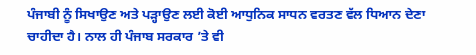ਪੰਜਾਬੀ ਨੂੰ ਸਿਖਾਉਣ ਅਤੇ ਪੜ੍ਹਾਉਣ ਲਈ ਕੋਈ ਆਧੁਨਿਕ ਸਾਧਨ ਵਰਤਣ ਵੱਲ ਧਿਆਨ ਦੇਣਾ ਚਾਹੀਦਾ ਹੈ। ਨਾਲ ਹੀ ਪੰਜਾਬ ਸਰਕਾਰ ’ਤੇ ਵੀ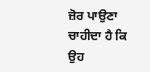ਜ਼ੋਰ ਪਾਉਣਾ ਚਾਹੀਦਾ ਹੈ ਕਿ ਉਹ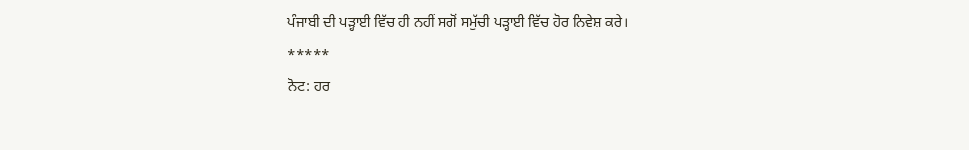ਪੰਜਾਬੀ ਦੀ ਪੜ੍ਹਾਈ ਵਿੱਚ ਹੀ ਨਹੀਂ ਸਗੋਂ ਸਮੁੱਚੀ ਪੜ੍ਹਾਈ ਵਿੱਚ ਹੋਰ ਨਿਵੇਸ਼ ਕਰੇ।
*****
ਨੋਟ: ਹਰ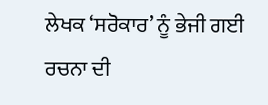ਲੇਖਕ ‘ਸਰੋਕਾਰ’ ਨੂੰ ਭੇਜੀ ਗਈ ਰਚਨਾ ਦੀ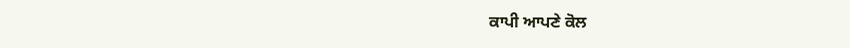ਕਾਪੀ ਆਪਣੇ ਕੋਲ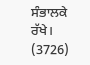ਸੰਭਾਲਕੇ ਰੱਖੇ।
(3726)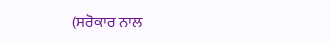(ਸਰੋਕਾਰ ਨਾਲ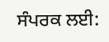ਸੰਪਰਕ ਲਈ: